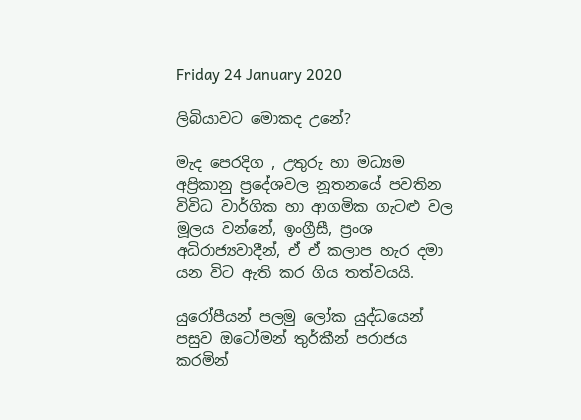Friday 24 January 2020

ලිබියාවට මොකද උනේ?

මැද පෙරදිග , උතුරු හා මධ්‍යම අප්‍රිකානු ප්‍රදේශවල නූතනයේ පවතින විවිධ වාර්ගික හා ආගමික ගැටළු වල මූලය වන්නේ, ඉංග්‍රීසී, ප්‍රංශ  අධිරාජ්‍යවාදීන්, ඒ ඒ කලාප හැර දමා යන විට ඇති කර ගිය තත්වයයි.

යුරෝපීයන් පලමු ලෝක යුද්ධයෙන් පසුව ඔටෝමන් තුර්කීන් පරාජය කරමින්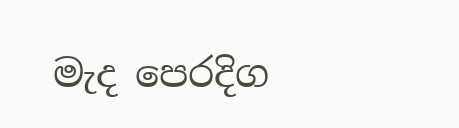මැද පෙරදිග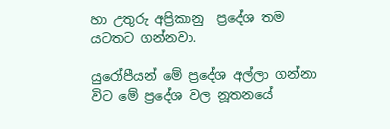හා උතුරු අප්‍රිකානු  ප්‍රදේශ තම යටතට ගන්නවා.

යුරෝපීයන් මේ ප්‍රදේශ අල්ලා ගන්නා විට මේ ප්‍රදේශ වල නූතනයේ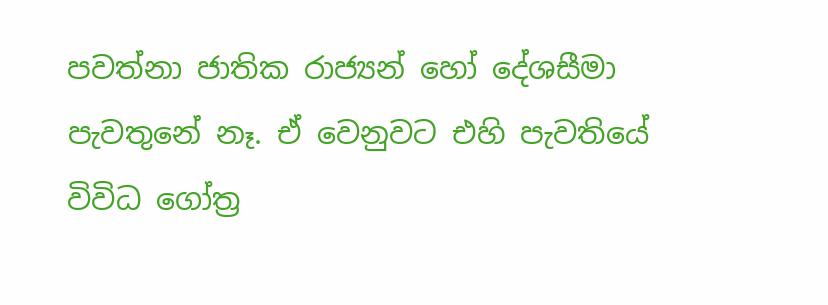පවත්නා ජාතික රාජ්‍යන් හෝ දේශසීමා පැවතුනේ නෑ. ඒ වෙනුවට එහි පැවතියේ විවිධ ගෝත්‍ර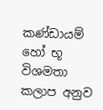කණ්ඩායම් හෝ භූ විශමතා කලාප අනුව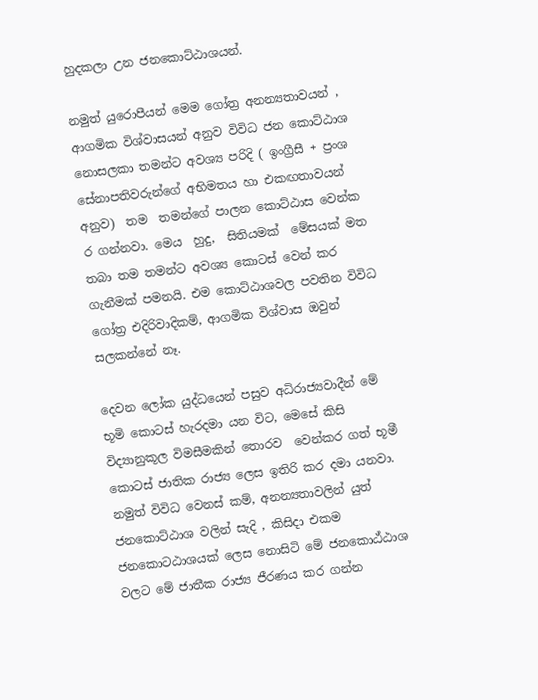හුදකලා උන ජනකොට්ඨාශයන්.

නමුත් යුරොපීයන් මෙම ගෝත්‍ර අනන්‍යතාවයන් , ආගමික විශ්වාසයන් අනුව විවිධ ජන කොට්ඨාශ නොසලකා තමන්ට අවශ්‍ය පරිදි ( ඉංග්‍රීසී + ප්‍රංශ සේනාපතිවරුන්ගේ අභිමතය හා එකඟතාවයන් අනුව)  තම  තමන්ගේ පාලන කොට්ඨාස වෙන්ක ර ගන්නවා. මෙය  හුදු,  සිතියමක්  මේසයක් මත තබා තම තමන්ට අවශ්‍ය කොටස් වෙන් කර ගැනීමක් පමනයි. එම කොට්ඨාශවල පවතින විවිධ ගෝත්‍ර එදිරිවාදිකම්, ආගමික විශ්වාස ඔවුන් සලකන්නේ නෑ.

දෙවන ලෝක යුද්ධයෙන් පසුව අධිරාජ්‍යවාදීන් මේ භූමි කොටස් හැරදමා යන විට, මෙසේ කිසි විද්‍යානුකූල විමසීමකින් තොරව  වෙන්කර ගත් භූමී කොටස් ජාතික රාජ්‍ය ලෙස ඉතිරි කර දමා යනවා. නමුත් විවිධ වෙනස් කම්, අනන්‍යතාවලින් යුත් ජනකොට්ඨාශ වලින් සැදි , කිසිදා එකම ජනකොටඨාශයක් ලෙස නොසිටි මේ ජනකොඨ්ඨාශ වලට මේ ජාතීක රාජ්‍ය ජීරණය කර ගන්න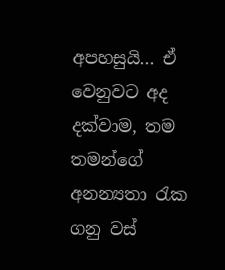අපහසුයි... ඒ වෙනුවට අද දක්වාම, තම තමන්ගේ අනන්‍යතා ‍රැක ගනු වස්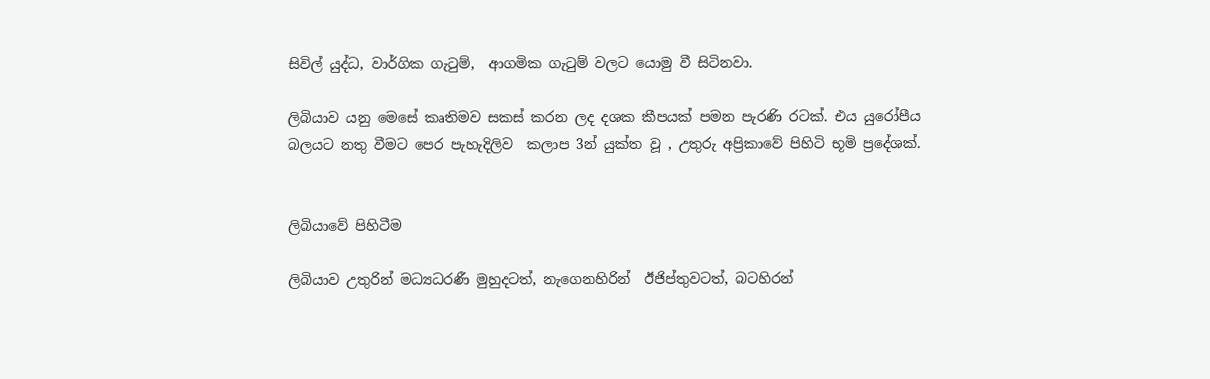සිවිල් යුද්ධ, වාර්ගික ගැ‍ටුම්,  ආගමික ගැ‍ටුම් වලට යොමු වී සිටිනවා.

ලිබියාව යනු මෙසේ කෘතිමව සකස් කරන ලද දශක කීපයක් පමන පැරණි රටක්. එය යුරෝපීය බලයට නතු වීමට පෙර පැහැදිලිව  කලාප 3න් යුක්ත වූ , උතුරු අප්‍රිකාවේ පිහිටි භූමි ප්‍රදේශක්.


ලිබියාවේ පිහිටීම

ලිබියාව උතුරින් මධ්‍යධරණී මුහුදටත්, නැගෙනහිරින්  ඊජිප්තුවටත්, බටහිරන්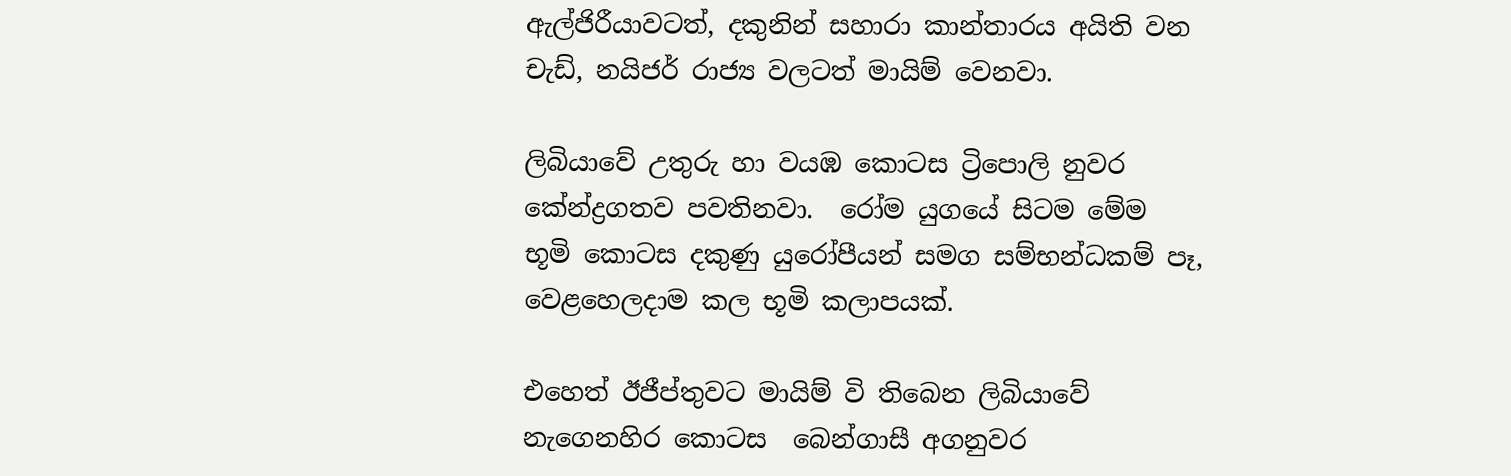ඇල්ජිරීයාවටත්, දකුනින් සහාරා කාන්තාරය අයිති වන චැඩ්, නයිජර් රාජ්‍ය වලටත් මායිම් වෙනවා.

ලිබියාවේ උතුරු හා වයඹ කොටස ට්‍රිපොලි නුවර කේන්ද්‍රගතව පවතිනවා.  රෝම යුගයේ සිටම මේම භූමි කොටස දකුණු යුරෝපීයන් සමග සම්භන්ධකම් පෑ, වෙළහෙලදාම කල භූමි කලාපයක්.

එහෙත් ඊජීප්තුවට මායිම් වි තිබෙන ලිබියාවේ නැගෙනහිර කොටස  බෙන්ගාසී අගනුවර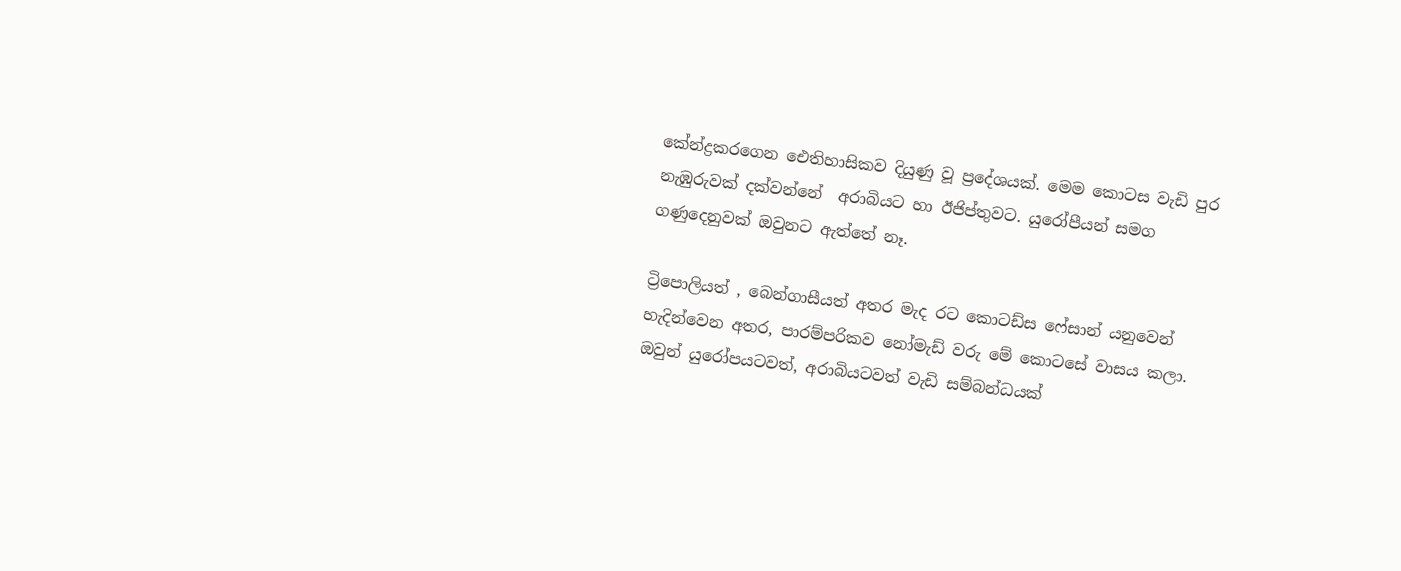කේන්ද්‍රකරගෙන ඓතිහාසිකව දියුණු වූ ප්‍රදේශයක්. මෙම කොටස වැඩි පුර නැඹුරුවක් දක්වන්නේ  අරාබියට හා ඊජිප්තුවට. යුරෝපීයන් සමග ගණුදෙනුවක් ඔවුනට ඇත්තේ නෑ.

ට්‍රිපොලියත් , බෙන්ගාසීයත් අතර මැද රට කොටඩ්ස ෆේසාන් යනුවෙන් හැදින්වෙන අතර, පාරම්පරිකව නෝමැඩ් වරු මේ කොටසේ වාසය කලා. ඔවුන් යුරෝපයටවත්, අරාබියටවත් වැඩි සම්බන්ධයක්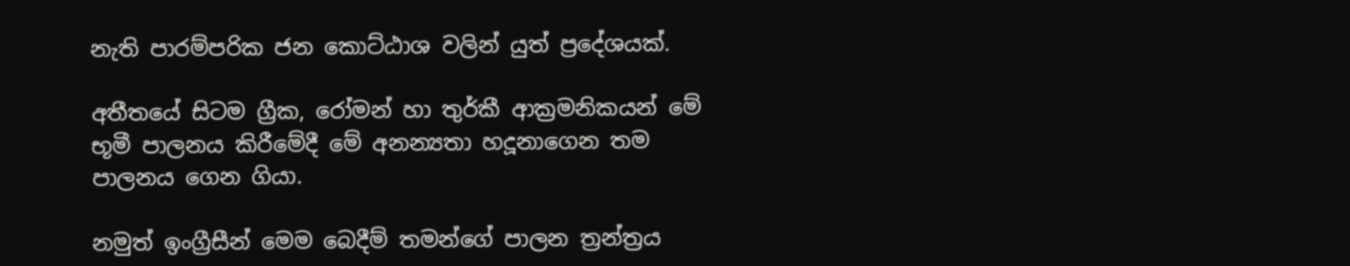නැති පාරම්පරික ජන කොට්ඨාශ වලින් යුත් ප්‍රදේශයක්.

අතීතයේ සිටම ග්‍රීක, රෝමන් හා තුර්කී ආක්‍රමනිකයන් මේ භූමී පාලනය කිරීමේදී මේ අනන්‍යතා හදූනාගෙන තම පාලනය ගෙන ගියා.

නමුත් ඉංග්‍රීසීන් මෙම බෙදීම් තමන්ගේ පාලන ත්‍රන්ත්‍රය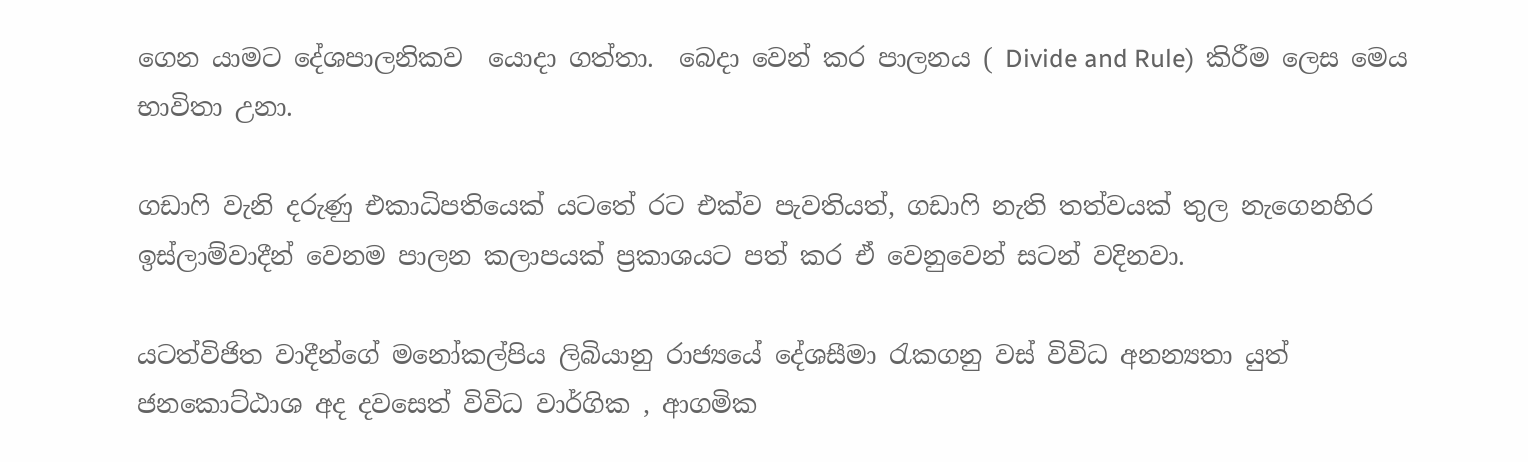ගෙන යාමට දේශපාලනිකව  යොදා ගත්තා.  බෙදා වෙන් කර පාලනය ( Divide and Rule)  කිරීම ලෙස මෙය භාවිතා උනා.

ගඩා‍ෆි වැනි දරුණු එකාධිපතියෙක් යටතේ රට එක්ව පැවතියත්, ගඩා‍ෆි නැති තත්වයක් තුල නැගෙනහිර ඉස්ලාම්වාදීන් වෙනම පාලන කලාපයක් ප්‍රකාශයට පත් කර ඒ වෙනුවෙන් සටන් වදිනවා.

යටත්විජිත වාදීන්ගේ මනෝකල්පිය ලිබියානු රාජ්‍යයේ දේශසීමා ‍රැකගනු වස් විවිධ අනන්‍යතා යුත් ජනකොට්ඨාශ අද දවසෙත් විවිධ වාර්ගික , ආගමික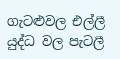ගැටළුවල එල්ලී යුද්ධ වල පැටලී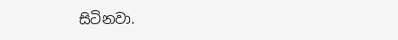සිටිනවා.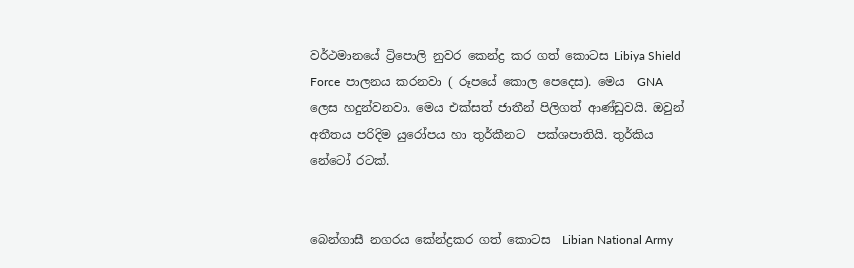වර්ථමානයේ ට්‍රිපොලි නුවර කෙන්ද්‍ර කර ගත් කොටස Libiya Shield Force  පාලනය කරනවා ( රූපයේ කොල පෙදෙස). මෙය  GNA  ලෙස හදුන්වනවා. මෙය එක්සත් ජාතීන් පිලිගත් ආණ්ඩුවයි. ඔවුන් අතීතය පරිදිම යුරෝපය හා තුර්කීනට  පක්ශපාතියි. තුර්කිය නේටෝ රටක්.


බෙන්ගාසී නගරය කේන්ද්‍රකර ගත් කොටස  Libian National Army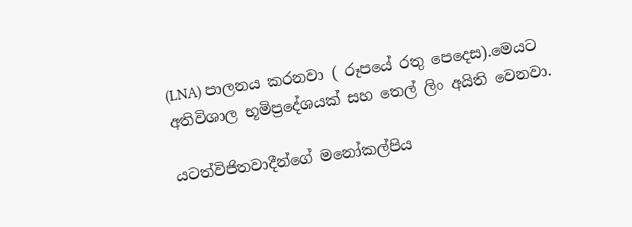(LNA) පාලනය කරනවා ( රූපයේ රතු පෙදෙස).මෙයට අතිවිශාල භූමිප්‍රදේශයක් සහ තෙල් ලිං අයිති වෙනවා.

යටත්විජිතවාදීන්ගේ මනෝකල්පිය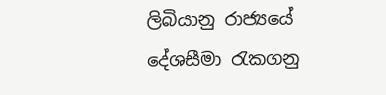ලිබියානු රාජ්‍යයේ දේශසීමා ‍රැකගනු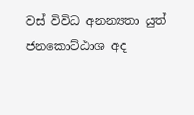වස් විවිධ අනන්‍යතා යුත් ජනකොට්ඨාශ අද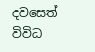දවසෙත් විවිධ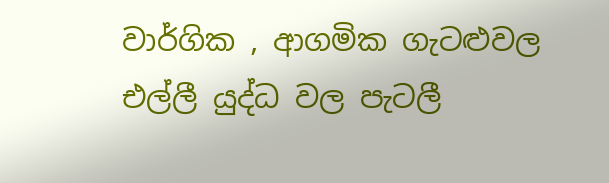වාර්ගික , ආගමික ගැටළුවල එල්ලී යුද්ධ වල පැටලී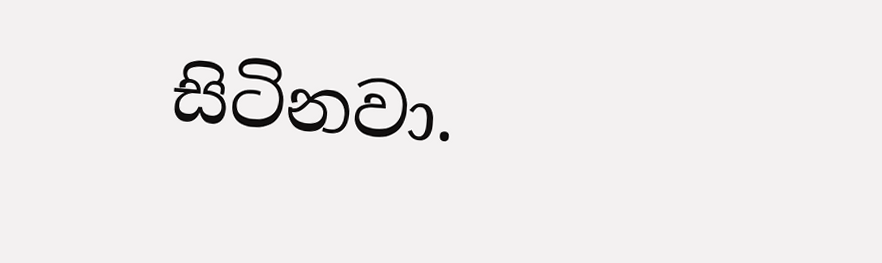සිටිනවා.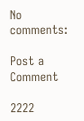No comments:

Post a Comment

2222